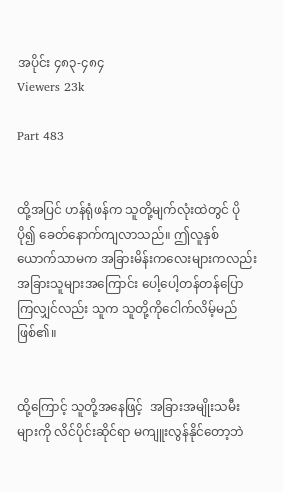အပိုင်း ၄၈၃-၄၈၄
Viewers 23k

Part 483


ထို့အပြင် ဟန်ရုံဖန်က သူတို့မျက်လုံးထဲတွင် ပိုပို၍ ခေတ်နောက်ကျလာသည်။ ဤလူနှစ်ယောက်သာမက အခြားမိန်းကလေးများကလည်း အခြားသူများအကြောင်း ပေါ့ပေါ့တန်တန်ပြောကြလျှင်လည်း သူက သူတို့ကိုငေါက်လိမ့်မည်ဖြစ်၏။


ထို့ကြောင့် သူတို့အနေဖြင့်  အခြားအမျိုးသမီးများကို လိင်ပိုင်းဆိုင်ရာ မကျူးလွန်နိုင်တော့ဘဲ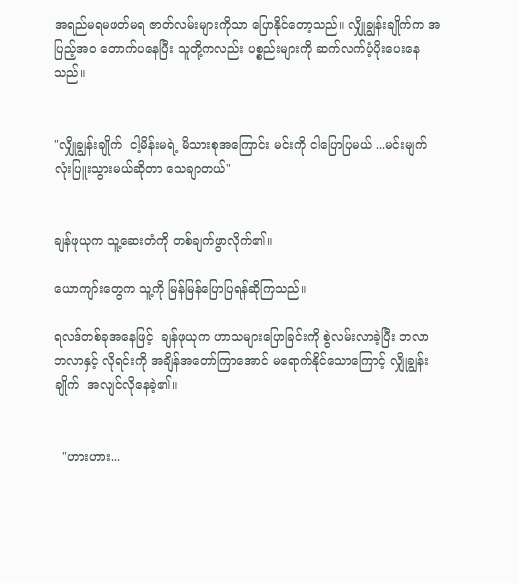အရည်မရမဖတ်မရ ဇာတ်လမ်းများကိုသာ ပြောနိုင်တော့သည်။ လျှိုချွန်းချိုက်က အပြည့်အဝ တောက်ပနေပြီး သူတို့ကလည်း ပစ္စည်းများကို ဆက်လက်ပံ့ပိုးပေးနေသည်။


"လျှိုချွန်းချိုက်  ငါ့မိန်းမရဲ့ မိသားစုအကြောင်း မင်းကို ငါပြောပြမယ် ...မင်းမျက်လုံးပြူးသွားမယ်ဆိုတာ သေချာတယ်"


ချန်ဖုယုက သူ့ဆေးတံကို တစ်ချက်ဖွာလိုက်၏။

ယောကျာ်းတွေက သူ့ကို မြန်မြန်ပြောပြရန်ဆိုကြသည်။

ရလဒ်တစ်ခုအနေဖြင့်  ချန်ဖုယုက ဟာသများပြောခြင်းကို စွဲလမ်းလာခဲ့ပြီး ဘလာဘလာနှင့် လိုရင်းကို အချိန်အတော်ကြာအောင် မရောက်နိုင်သောကြောင့် လျှိုချွန်းချိုက်  အလျင်လိုနေခဲ့၏။


  "ဟားဟား...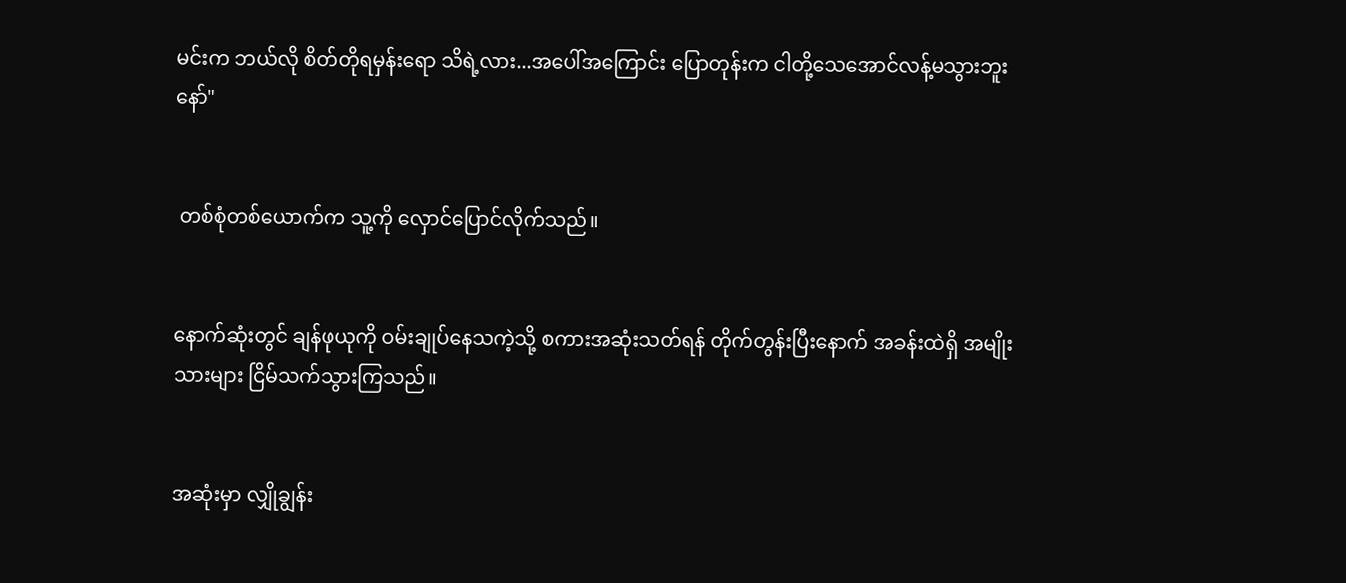မင်းက ဘယ်လို စိတ်တိုရမှန်းရော သိရဲ့လား...အပေါ်အကြောင်း ပြောတုန်းက ငါတို့သေအောင်လန့်မသွားဘူးနော်"


 တစ်စုံတစ်ယောက်က သူ့ကို လှောင်ပြောင်လိုက်သည်။


နောက်ဆုံးတွင် ချန်ဖုယုကို ဝမ်းချုပ်နေသကဲ့သို့ စကားအဆုံးသတ်ရန် တိုက်တွန်းပြီးနောက် အခန်းထဲရှိ အမျိုးသားများ ငြိမ်သက်သွားကြသည်။


အဆုံးမှာ လျှိုချွန်း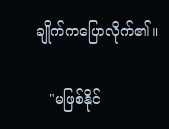ချိုက်ကပြောလိုက်၏။

   "မဖြစ်နိုင်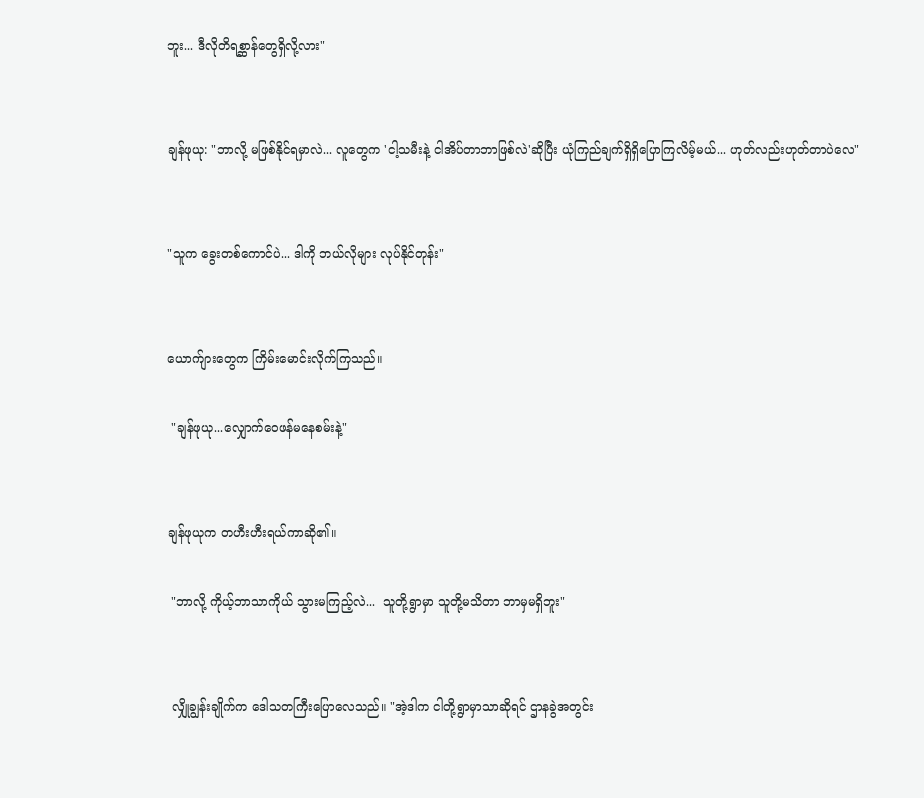ဘူး... ဒီလိုတိရစ္ဆာန်တွေရှိလို့လား"


ချန်ဖုယု: "ဘာလို့ မဖြစ်နိုင်ရမှာလဲ... လူတွေက 'ငါ့သမီးနဲ့ ငါအိပ်တာဘာဖြစ်လဲ'ဆိုပြီး ယုံကြည်ချက်ရှိရှိပြောကြလိမ့်မယ်... ဟုတ်လည်းဟုတ်တာပဲလေ"


"သူက ခွေးတစ်ကောင်ပဲ... ဒါကို ဘယ်လိုများ လုပ်နိုင်တုန်း"


ယောက်ျားတွေက ကြိမ်းမောင်းလိုက်ကြသည်။

 "ချန်ဖုယု...လျှောက်ဝေဖန်မနေစမ်းနဲ့"


ချန်ဖုယုက တဟီးဟီးရယ်ကာဆို၏။

 "ဘာလို့ ကိုယ့်ဘာသာကိုယ် သွားမကြည့်လဲ...  သူတို့ရွာမှာ သူတို့မသိတာ ဘာမှမရှိဘူး"


 လျှိုချွန်းချိုက်က ဒေါသတကြီးပြောလေသည်။ "အဲ့ဒါက ငါတို့ရွာမှာသာဆိုရင် ဌာနခွဲအတွင်း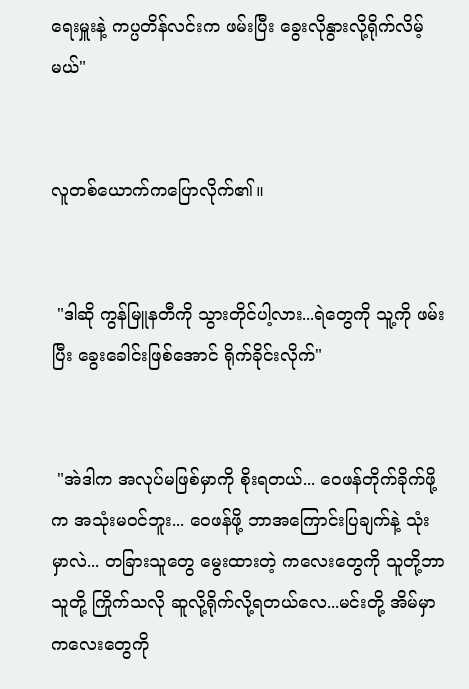ရေးမှူးနဲ့ ကပ္ပတိန်လင်းက ဖမ်းပြီး ခွေးလိုနွားလို့ရိုက်လိမ့်မယ်"


လူတစ်ယောက်ကပြောလိုက်၏။


 "ဒါဆို ကွန်မြူနတီကို သွားတိုင်ပါ့လား...ရဲတွေကို သူ့ကို ဖမ်းပြီး ခွေးခေါင်းဖြစ်အောင် ရိုက်ခိုင်းလိုက်"


 "အဲဒါက အလုပ်မဖြစ်မှာကို စိုးရတယ်... ဝေဖန်တိုက်ခိုက်ဖို့က အသုံးမဝင်ဘူး... ဝေဖန်ဖို့ ဘာအကြောင်းပြချက်နဲ့ သုံးမှာလဲ... တခြားသူတွေ မွေးထားတဲ့ ကလေးတွေကို သူတို့ဘာသူတို့ ကြိုက်သလို ဆူလို့ရိုက်လို့ရတယ်လေ...မင်းတို့ အိမ်မှာ ကလေးတွေကို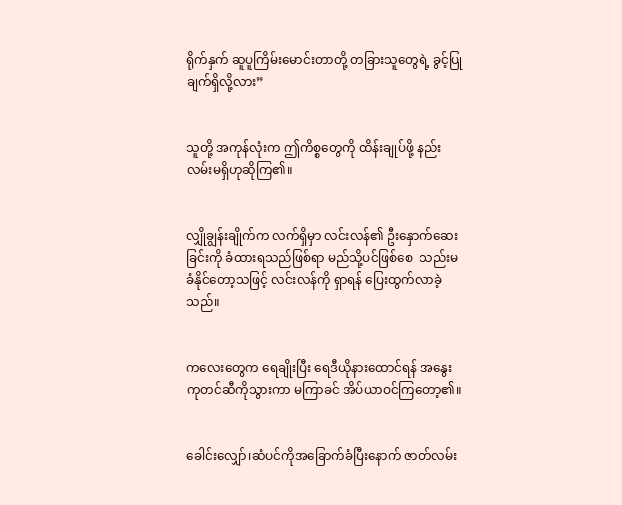ရိုက်နှက် ဆူပူကြိမ်းမောင်းတာတို့ တခြားသူတွေရဲ့ ခွင့်ပြုချက်ရှိလို့လား”


သူတို့ အကုန်လုံးက ဤကိစ္စတွေကို ထိန်းချုပ်ဖို့ နည်းလမ်းမရှိဟုဆိုကြ၏။


လျှိုချွန်းချိုက်က လက်ရှိမှာ လင်းလန်၏ ဦးနှောက်ဆေးခြင်းကို ခံထားရသည်ဖြစ်ရာ မည်သို့ပင်ဖြစ်စေ  သည်းမခံနိုင်တော့သဖြင့် လင်းလန်ကို ရှာရန် ပြေးထွက်လာခဲ့သည်။


ကလေးတွေက ရေချိုးပြီး ရေဒီယိုနားထောင်ရန် အနွေးကုတင်ဆီကိုသွားကာ မကြာခင် အိပ်ယာဝင်ကြတော့၏။


ခေါင်းလျှော်၊ဆံပင်ကိုအခြောက်ခံပြီးနောက် ဇာတ်လမ်း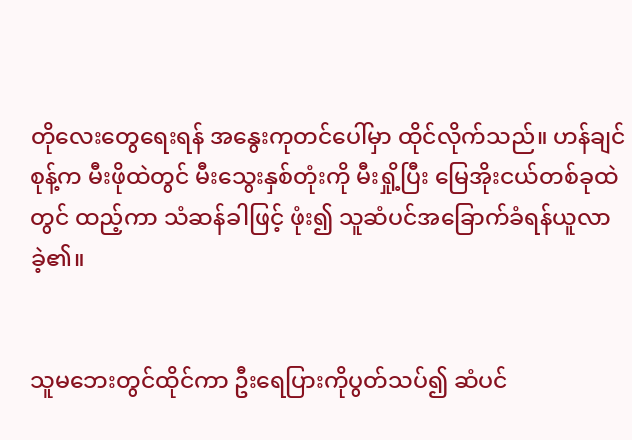တိုလေးတွေရေးရန် အနွေးကုတင်ပေါ်မှာ ထိုင်လိုက်သည်။ ဟန်ချင်စုန့်က မီးဖိုထဲတွင် မီးသွေးနှစ်တုံးကို မီးရှို့ပြီး မြေအိုးငယ်တစ်ခုထဲတွင် ထည့်ကာ သံဆန်ခါဖြင့် ဖုံး၍ သူဆံပင်အခြောက်ခံရန်ယူလာခဲ့၏။


သူမဘေးတွင်ထိုင်ကာ ဦးရေပြားကိုပွတ်သပ်၍ ဆံပင်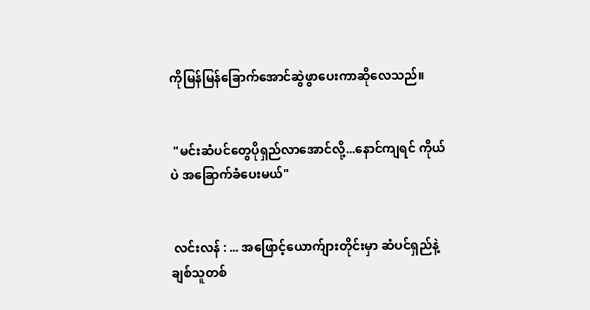ကိုမြန်မြန်ခြောက်အောင်ဆွဲဖွာပေးကာဆိုလေသည်။


 "မင်းဆံပင်တွေပိုရှည်လာအောင်လို့...နောင်ကျရင် ကိုယ်ပဲ အခြောက်ခံပေးမယ်"


 လင်းလန် : ... အဖြောင့်ယောက်ျားတိုင်းမှာ ဆံပင်ရှည်နဲ့ချစ်သူတစ်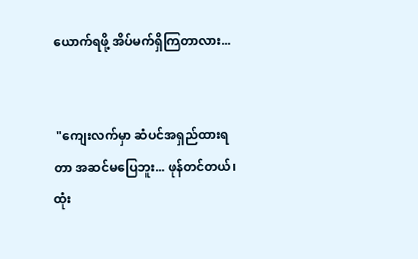ယောက်ရဖို့ အိပ်မက်ရှိကြတာလား...


 "ကျေးလက်မှာ ဆံပင်အရှည်ထားရတာ အဆင်မပြေဘူး... ဖုန်တင်တယ်၊ ထုံး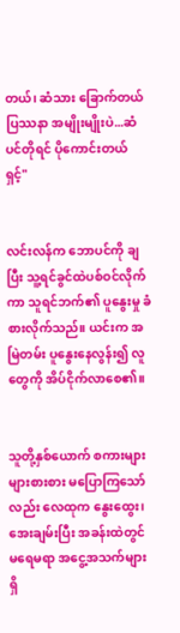တယ်၊ ဆံသား ခြောက်တယ် ပြဿနာ အမျိုးမျိုးပဲ...ဆံပင်တိုရင် ပိုကောင်းတယ်ရှင့်"


လင်းလန်က ဘောပင်ကို ချပြီး သူ့ရင်ခွင်ထဲပစ်ဝင်လိုက်ကာ သူရင်ဘက်၏ ပူနွေးမှု ခံစားလိုက်သည်။ ယင်းက အမြဲတမ်း ပူနွေးနေလွန်း၍ လူတွေကို အိပ်ငိုက်လာစေ၏။


သူတို့နှစ်ယောက် စကားများများစားစား မပြောကြသော်လည်း လေထုက နွေးထွေး၊အေးချမ်းပြီး အခန်းထဲတွင် မရေမရာ အငွေ့အသက်များ ရှိ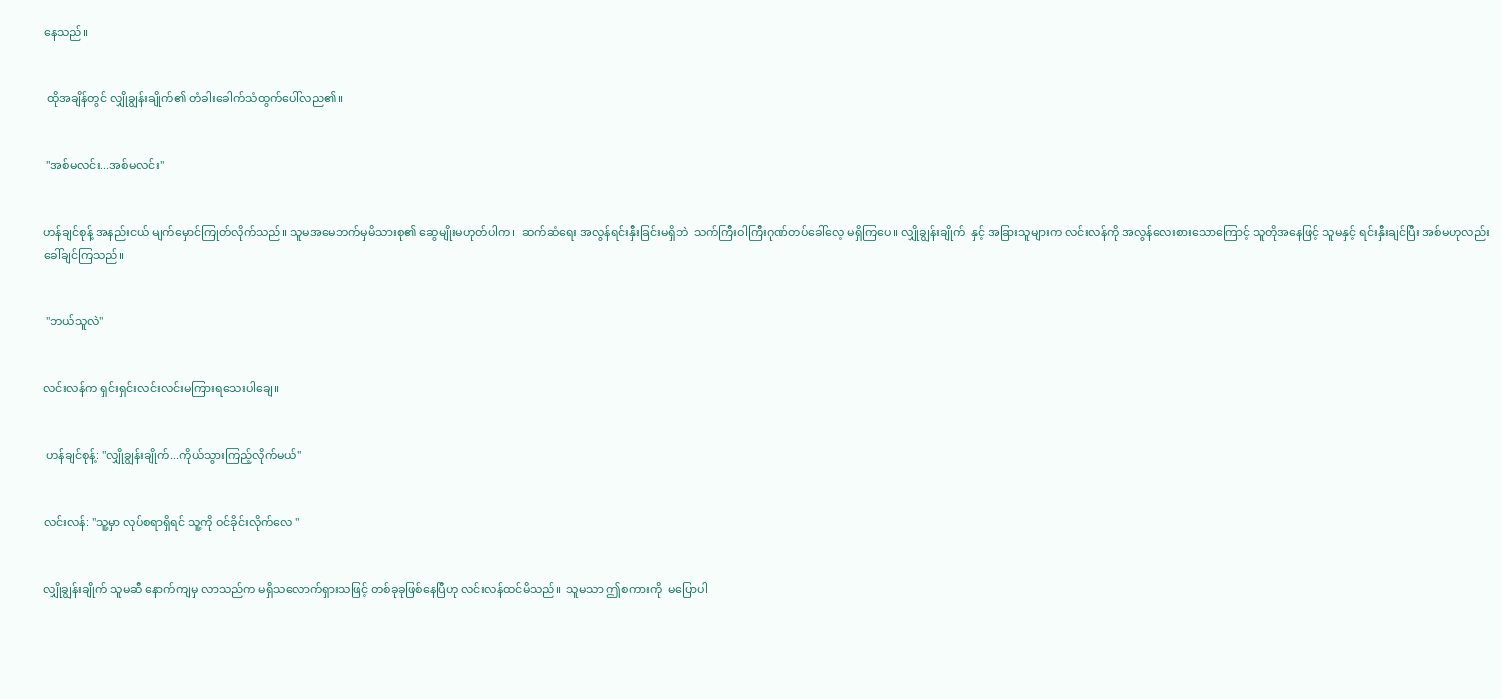နေသည်။


 ထိုအချိန်တွင် လျှိုချွန်းချိုက်၏ တံခါးခေါက်သံထွက်ပေါ်လည၏။


 "အစ်မလင်း...အစ်မလင်း"


ဟန်ချင်စုန့် အနည်းငယ် မျက်မှောင်ကြုတ်လိုက်သည်။ သူမအမေဘက်မှမိသားစု၏ ဆွေမျိုးမဟုတ်ပါက၊  ဆက်ဆံရေး အလွန်ရင်းနှီးခြင်းမရှိဘဲ  သက်ကြီးဝါကြီးဂုဏ်တပ်ခေါ်လေ့ မရှိကြပေ။ လျှိုချွန်းချိုက်  နှင့် အခြားသူများက လင်းလန်ကို အလွန်လေးစားသောကြောင့် သူတိုအနေဖြင့် သူမနှင့် ရင်းနှီးချင်ပြီး အစ်မဟုလည်း ခေါ်ချင်ကြသည်။


 "ဘယ်သူလဲ"


လင်းလန်က ရှင်းရှင်းလင်းလင်းမကြားရသေးပါချေ။


 ဟန်ချင်စုန့်: "လျှိုချွန်းချိုက်...ကိုယ်သွားကြည့်လိုက်မယ်"


လင်းလန်: "သူ့မှာ လုပ်စရာရှိရင် သူ့ကို ဝင်ခိုင်းလိုက်လေ "


လျှိုချွန်းချိုက် သူမဆီ နောက်ကျမှ လာသည်က မရှိသလောက်ရှားသဖြင့် တစ်ခုခုဖြစ်နေပြီဟု လင်းလန်ထင်မိသည်။  သူမသာ ဤစကားကို  မပြောပါ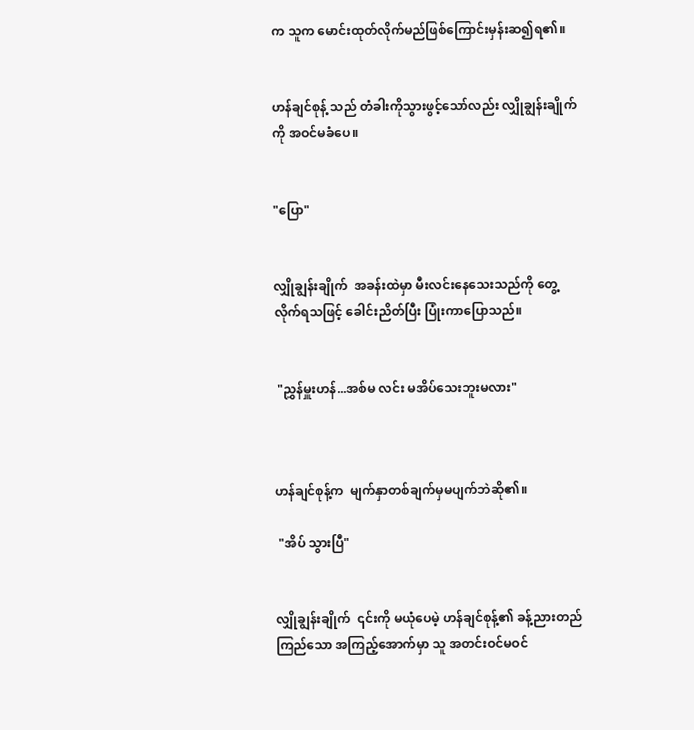က သူက မောင်းထုတ်လိုက်မည်ဖြစ်ကြောင်းမှန်းဆ၍ရ၏။


ဟန်ချင်စုန့် သည် တံခါးကိုသွားဖွင့်သော်လည်း လျှိုချွန်းချိုက်ကို အဝင်မခံပေ။


"ပြော"


လျှိုချွန်းချိုက်  အခန်းထဲမှာ မီးလင်းနေသေးသည်ကို တွေ့လိုက်ရသဖြင့် ခေါင်းညိတ်ပြီး ပြုံးကာပြောသည်။


 "ညွှန်မှူးဟန်...အစ်မ လင်း မအိပ်သေးဘူးမလား"



ဟန်ချင်စုန့်က  မျက်နှာတစ်ချက်မှမပျက်ဘဲဆို၏။

 "အိပ် သွားပြီ"


လျှိုချွန်းချိုက်  ၎င်းကို မယုံပေမဲ့ ဟန်ချင်စုန့်၏ ခန့်ညားတည်ကြည်သော အကြည့်အောက်မှာ သူ အတင်းဝင်မဝင်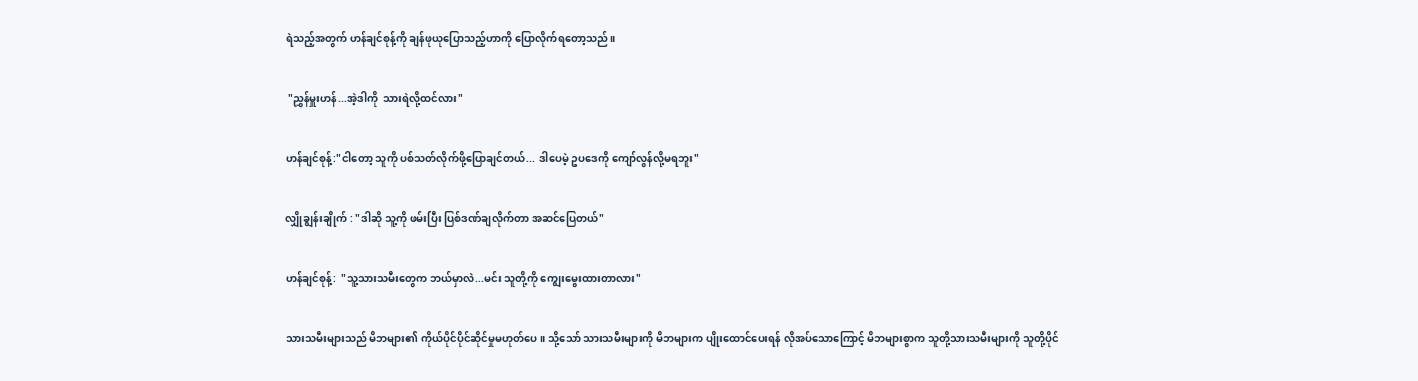ရဲသည့်အတွက် ဟန်ချင်စုန့်ကို ချန်ဖုယုပြောသည့်ဟာကို ပြောလိုက်ရတော့သည်။


 "ညွှန်မှူးဟန်...အဲ့ဒါကို  သားရဲလို့ထင်လား"


ဟန်ချင်စုန့်:"ငါတော့ သူကို ပစ်သတ်လိုက်ဖို့ပြောချင်တယ်... ဒါပေမဲ့ ဥပဒေကို ကျော်လွန်လို့မရဘူး"


လျှိုချွန်းချိုက် : "ဒါဆို သူ့ကို ဖမ်းပြီး ပြစ်ဒဏ်ချလိုက်တာ အဆင်ပြေတယ်"


ဟန်ချင်စုန့်:  "သူ့သားသမီးတွေက ဘယ်မှာလဲ...မင်း သူတို့ကို ကျွေးမွေးထားတာလား"


သားသမီးများသည် မိဘများ၏ ကိုယ်ပိုင်ပိုင်ဆိုင်မှုမဟုတ်ပေ။ သို့သော် သားသမီးများကို မိဘများက ပျိုးထောင်ပေးရန် လိုအပ်သောကြောင့် မိဘများစွာက သူတို့သားသမီးများကို သူတို့ပိုင်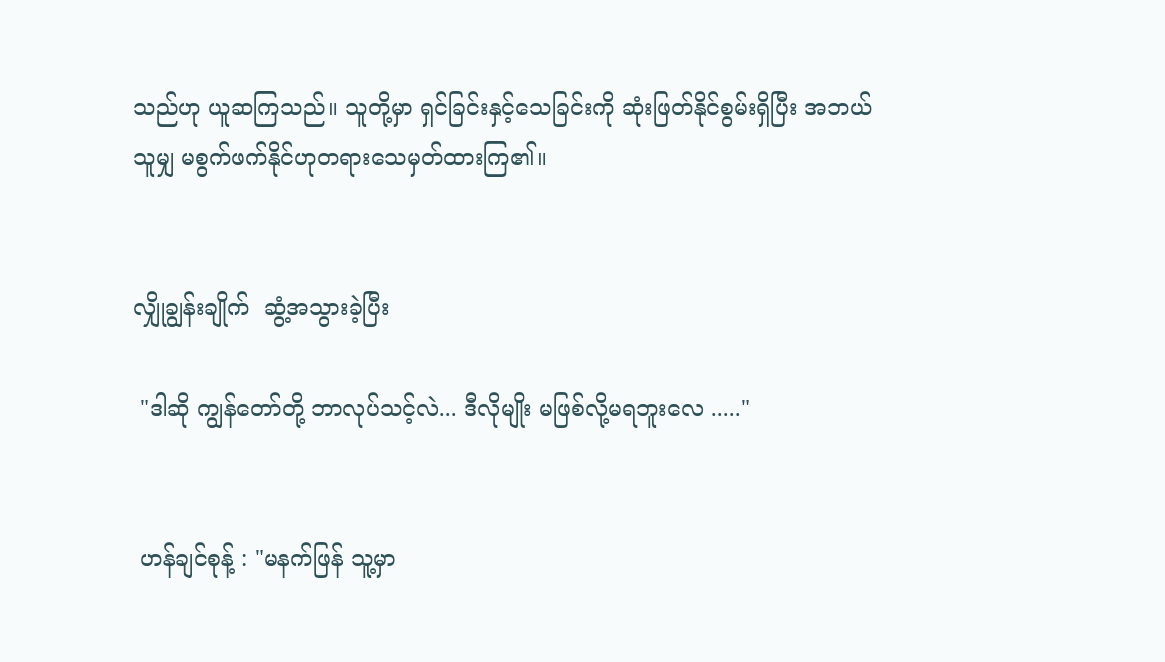သည်ဟု ယူဆကြသည်။ သူတို့မှာ ရှင်ခြင်းနှင့်သေခြင်းကို ဆုံးဖြတ်နိုင်စွမ်းရှိပြီး အဘယ်သူမျှ မစွက်ဖက်နိုင်ဟုတရားသေမှတ်ထားကြ၏။


လျှိုချွန်းချိုက်  ဆွံ့အသွားခဲ့ပြီး

 "ဒါဆို ကျွန်တော်တို့ ဘာလုပ်သင့်လဲ... ဒီလိုမျိုး မဖြစ်လို့မရဘူးလေ ....."


 ဟန်ချင်စုန့် : "မနက်ဖြန် သူ့မှာ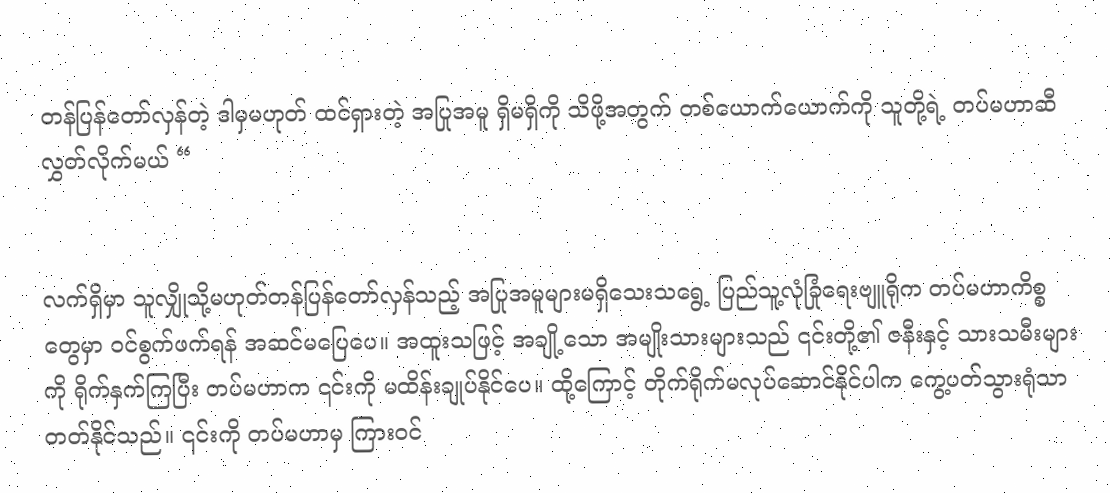တန်ပြန်တော်လှန်တဲ့ ဒါမှမဟုတ် ထင်ရှားတဲ့ အပြုအမူ ရှိမရှိကို သိဖို့အတွက် တစ်ယောက်ယောက်ကို သူတို့ရဲ့ တပ်မဟာဆီ လွှတ်လိုက်မယ် “


လက်ရှိမှာ သူလျှိုသို့မဟုတ်တန်ပြန်တော်လှန်သည့် အပြုအမူများမရှိသေးသရွေ့ ပြည်သူ့လုံခြုံရေးဗျူရိုက တပ်မဟာကိစ္စတွေမှာ ဝင်စွက်ဖက်ရန် အဆင်မပြေပေ။ အထူးသဖြင့် အချို့သော အမျိုးသားများသည် ၎င်းတို့၏ ဇနီးနှင့် သားသမီးများကို ရိုက်နှက်ကြပြီး တပ်မဟာက ၎င်းကို မထိန်းချုပ်နိုင်ပေ။ ထို့ကြောင့် တိုက်ရိုက်မလုပ်ဆောင်နိုင်ပါက ကွေ့ပတ်သွားရုံသာတတ်နိုင်သည်။ ၎င်းကို တပ်မဟာမှ ကြားဝင်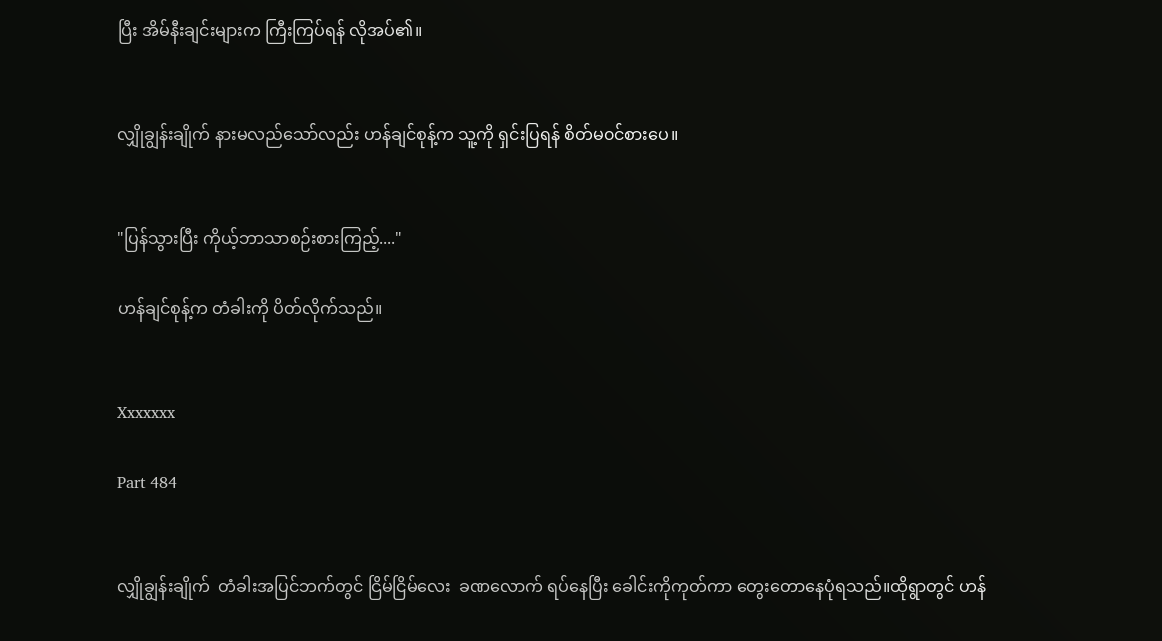ပြီး အိမ်နီးချင်းများက ကြီးကြပ်ရန် လိုအပ်၏။


လျှိုချွန်းချိုက် နားမလည်သော်လည်း ဟန်ချင်စုန့်က သူ့ကို ရှင်းပြရန် စိတ်မ၀င်စားပေ။


"ပြန်သွားပြီး ကိုယ့်ဘာသာစဉ်းစားကြည့်...."

ဟန်ချင်စုန့်က တံခါးကို ပိတ်လိုက်သည်။


Xxxxxxx

Part 484


လျှိုချွန်းချိုက်  တံခါးအပြင်ဘက်တွင် ငြိမ်ငြိမ်လေး  ခဏလောက် ရပ်နေပြီး ခေါင်းကိုကုတ်ကာ တွေးတောနေပုံရသည်။ထိုရွာတွင် ဟန်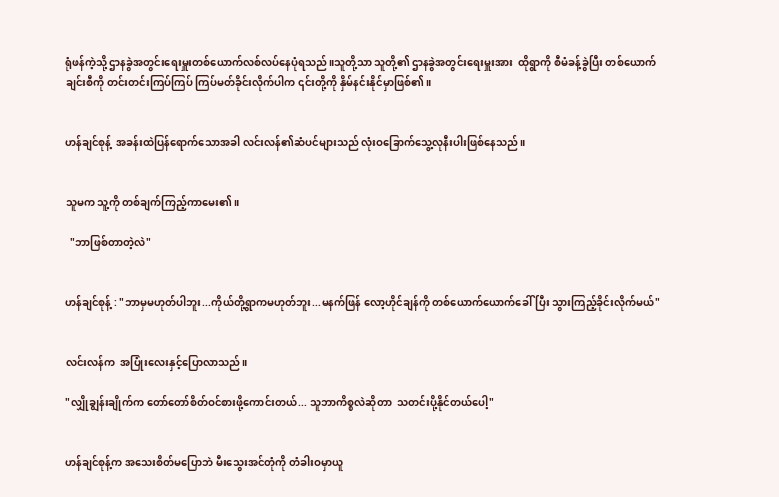ရုံဖန်ကဲ့သို့ ဌာနခွဲအတွင်းရေးမှူးတစ်ယောက်လစ်လပ်နေပုံရသည်။သူတို့သာ သူတို့၏ ဌာနခွဲအတွင်းရေးမှူးအား  ထိုရွာကို စီမံခန့်ခွဲပြီး တစ်ယောက်ချင်းစီကို တင်းတင်းကြပ်ကြပ် ကြပ်မတ်ခိုင်းလိုက်ပါက ၎င်းတို့ကို နှိမ်နင်းနိုင်မှာဖြစ်၏။


ဟန်ချင်စုန့်  အခန်းထဲပြန်ရောက်သောအခါ လင်းလန်၏ဆံပင်များသည် လုံးဝခြောက်သွေ့လုနီးပါးဖြစ်နေသည်။


သူမက သူ့ကို တစ်ချက်ကြည့်ကာမေး၏။

  "ဘာဖြစ်တာတဲ့လဲ"


ဟန်ချင်စုန့် : "ဘာမှမဟုတ်ပါဘူး...ကိုယ်တို့ရွာကမဟုတ်ဘူး...မနက်ဖြန် လော့ဟိုင်ချန်ကို တစ်ယောက်ယောက်ခေါ်ပြီး သွားကြည့်ခိုင်းလိုက်မယ်"


လင်းလန်က  အပြုံးလေးနှင့်ပြောလာသည်။

"လျှိုချွန်းချိုက်က တော်တော်စိတ်ဝင်စားဖို့ကောင်းတယ်... သူဘာကိစ္စလဲဆိုတာ  သတင်းပို့နိုင်တယ်ပေါ့"


ဟန်ချင်စုန့်က အသေးစိတ်မပြောဘဲ မီးသွေးအင်တုံကို တံခါးဝမှာယူ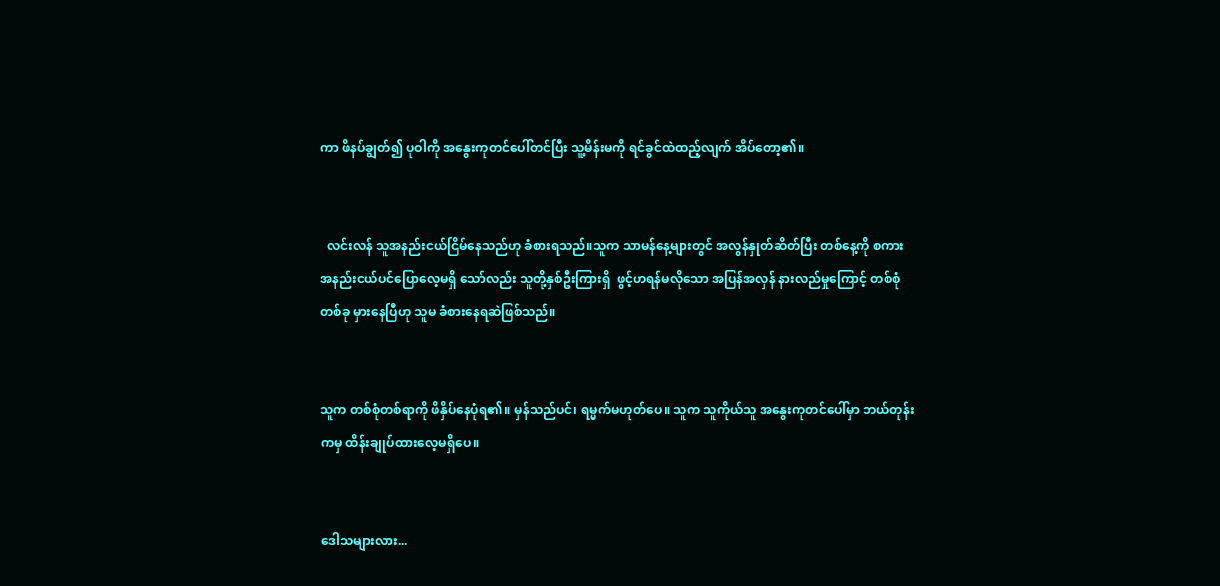ကာ ဖိနပ်ချွတ်၍ ပုဝါကို အနွေးကုတင်ပေါ်တင်ပြီး သူ့မိန်းမကို ရင်ခွင်ထဲထည့်လျက် အိပ်တော့၏။


  လင်းလန် သူအနည်းငယ်ငြိမ်နေသည်ဟု ခံစားရသည်။သူက သာမန်နေ့များတွင် အလွန်နှုတ်ဆိတ်ပြီး တစ်နေ့ကို စကားအနည်းငယ်ပင်ပြောလေ့မရှိ သော်လည်း သူတို့နှစ်ဦးကြားရှိ  ဖွင့်ဟရန်မလိုသော အပြန်အလှန် နားလည်မှုကြောင့် တစ်စုံတစ်ခု မှားနေပြီဟု သူမ ခံစားနေရဆဲဖြစ်သည်။


သူက တစ်စုံတစ်ရာကို ဖိနှိပ်နေပုံရ၏။ မှန်သည်ပင်၊ ရမ္မက်မဟုတ်ပေ။ သူက သူကိုယ်သူ အနွေးကုတင်ပေါ်မှာ ဘယ်တုန်းကမှ ထိန်းချုပ်ထားလေ့မရှိပေ။


ဒေါသများလား...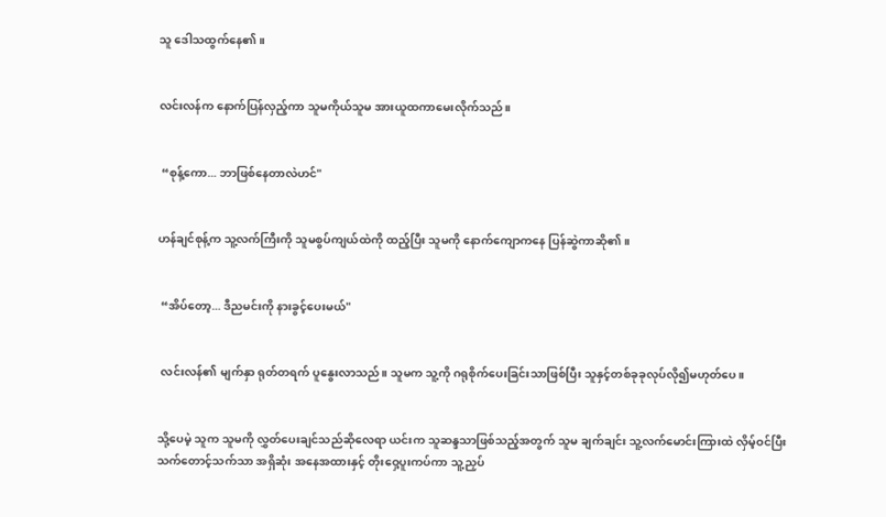သူ ဒေါသထွက်နေ၏။


လင်းလန်က နောက်ပြန်လှည့်ကာ သူမကိုယ်သူမ အားယူထကာမေးလိုက်သည်။


 “စုန့်ကော... ဘာဖြစ်နေတာလဲဟင်"


ဟန်ချင်စုန့်က သူ့လက်ကြီးကို သူမစွပ်ကျယ်ထဲကို ထည့်ပြီး သူမကို နောက်ကျောကနေ ပြန်ဆွဲကာဆို၏။


 “အိပ်တော့... ဒီညမင်းကို နားခွင့်ပေးမယ်"


 လင်းလန်၏ မျက်နှာ ရုတ်တရက် ပူနွေးလာသည်။ သူမက သူ့ကို ဂရုစိုက်ပေးခြင်းသာဖြစ်ပြီး သူနှင့်တစ်ခုခုလုပ်လို၍မဟုတ်ပေ။


သို့ပေမဲ့ သူက သူမကို လွှတ်ပေးချင်သည်ဆိုလေရာ ယင်းက သူဆန္ဒသာဖြစ်သည့်အတွက် သူမ ချက်ချင်း သူ့လက်မောင်းကြားထဲ လှိမ့်ဝင်ပြီး သက်တောင့်သက်သာ အရှိဆုံး အနေအထားနှင့် တိုးဝှေ့ပူးကပ်ကာ သူ့ညှပ်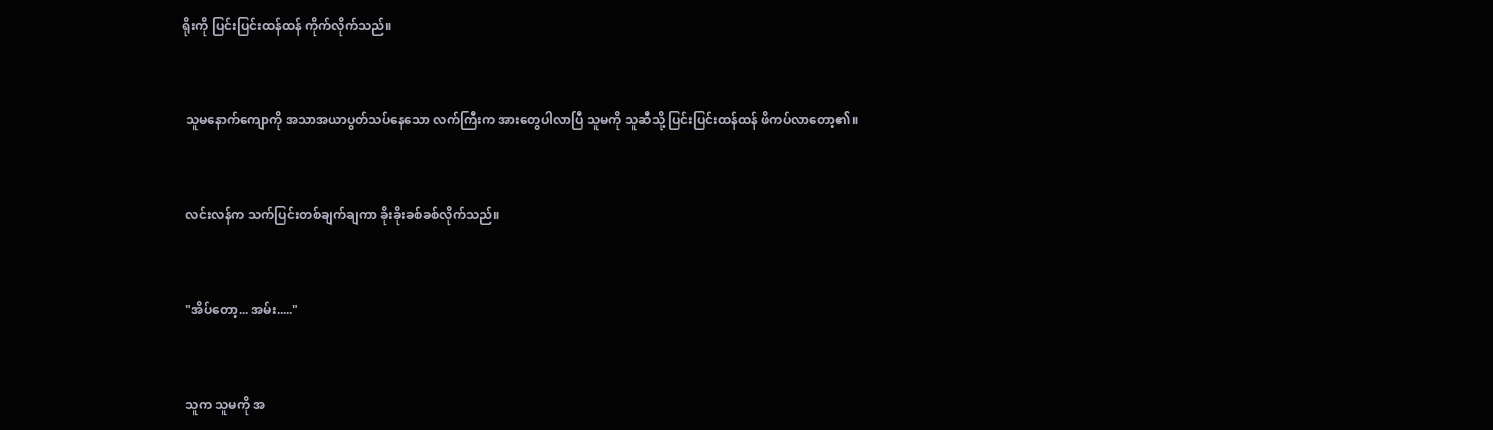ရိုးကို ပြင်းပြင်းထန်ထန် ကိုက်လိုက်သည်။


 သူမနောက်ကျောကို အသာအယာပွတ်သပ်နေသော လက်ကြီးက အားတွေပါလာပြီ သူမကို သူဆီသို့ ပြင်းပြင်းထန်ထန် ဖိကပ်လာတော့၏။


 လင်းလန်က သက်ပြင်းတစ်ချက်ချကာ ခိုးခိုးခစ်ခစ်လိုက်သည်။


 "အိပ်တော့... အမ်း....."


 သူက သူမကို အ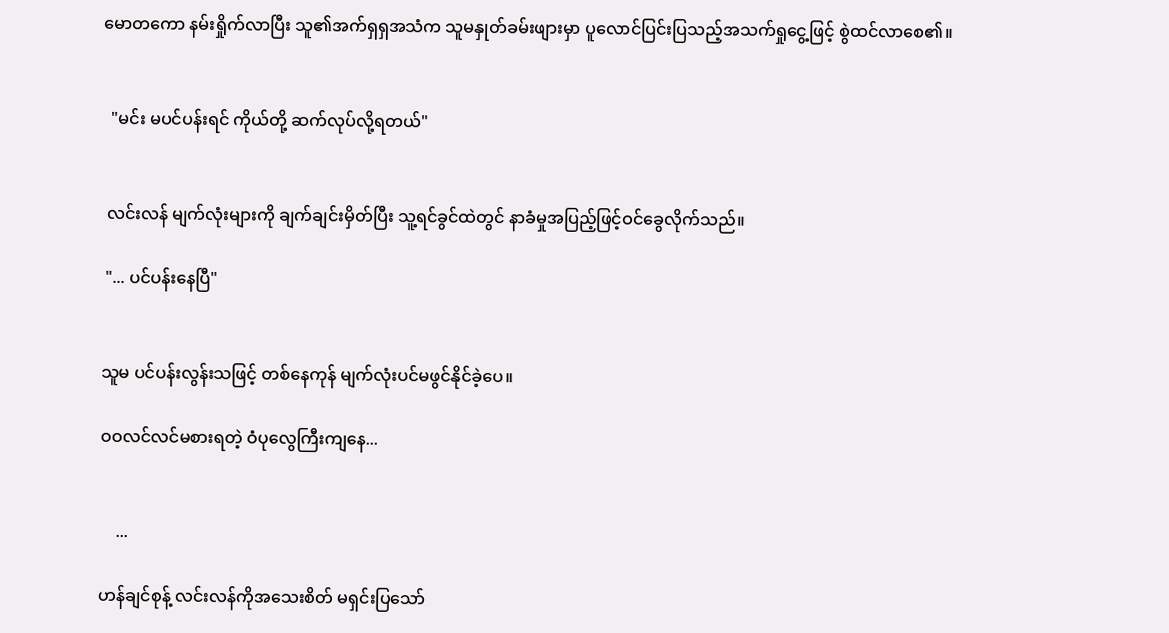မောတကော နမ်းရှိုက်လာပြီး သူ၏အက်ရှရှအသံက သူမနှုတ်ခမ်းဖျားမှာ ပူလောင်ပြင်းပြသည့်အသက်ရှုငွေ့ဖြင့် စွဲထင်လာစေ၏။


  "မင်း မပင်ပန်းရင် ကိုယ်တို့ ဆက်လုပ်လို့ရတယ်"


 လင်းလန် မျက်လုံးများကို ချက်ချင်းမှိတ်ပြီး သူ့ရင်ခွင်ထဲတွင် နာခံမှုအပြည့်ဖြင့်ဝင်ခွေလိုက်သည်။

 "... ပင်ပန်းနေပြီ"


သူမ ပင်ပန်းလွန်းသဖြင့် တစ်နေကုန် မျက်လုံးပင်မဖွင်နိုင်ခဲ့ပေ။

ဝဝလင်လင်မစားရတဲ့ ဝံပုလွေကြီးကျနေ...


    ...

ဟန်ချင်စုန့် လင်းလန်ကိုအသေးစိတ် မရှင်းပြသော်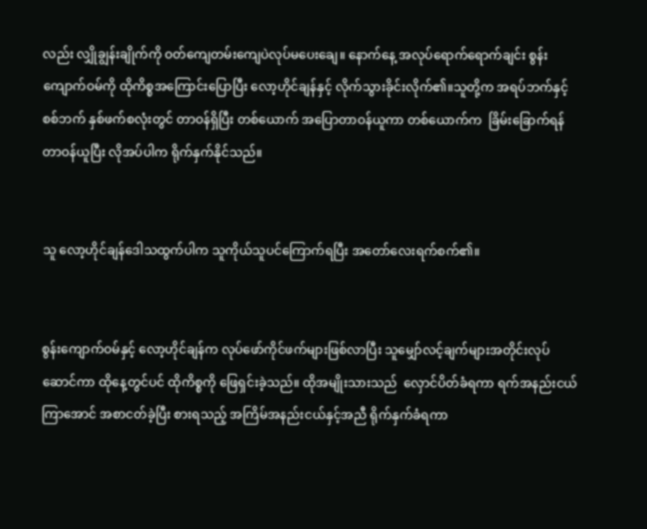လည်း လျှိုချွန်းချိုက်ကို ဝတ်ကျေတမ်းကျေပဲလုပ်မပေးချေ။ နောက်နေ့ အလုပ်ရောက်ရောက်ချင်း စွန်းကျောက်ဝမ်ကို ထိုကိစ္စအကြောင်းပြောပြီး လော့ဟိုင်ချန်နှင့် လိုက်သွားခိုင်းလိုက်၏။သူတို့က အရပ်ဘက်နှင့် စစ်ဘက် နှစ်ဖက်စလုံးတွင် တာဝန်ရှိပြီး တစ်ယောက် အပြောတာဝန်ယူကာ တစ်ယောက်က  ခြိမ်းခြောက်ရန်တာဝန်ယူပြီး လိုအပ်ပါက ရိုက်နှက်နိုင်သည်။


သူ လော့ဟိုင်ချန်ဒေါသထွက်ပါက သူကိုယ်သူပင်ကြောက်ရပြီး အတော်လေးရက်စက်၏။


စွန်းကျောက်ဝမ်နှင့် လော့ဟိုင်ချန်က လုပ်ဖော်ကိုင်ဖက်များဖြစ်လာပြီး သူမျှော်လင့်ချက်များအတိုင်းလုပ်ဆောင်ကာ ထိုနေ့တွင်ပင် ထိုကိစ္စကို ဖြေရှင်းခဲ့သည်။ ထိုအမျိုးသားသည်  လှောင်ပိတ်ခံရကာ ရက်အနည်းငယ်ကြာအောင် အစာငတ်ခဲ့ပြီး စားရသည့် အကြိမ်အနည်းငယ်နှင့်အညီ ရိုက်နှက်ခံရကာ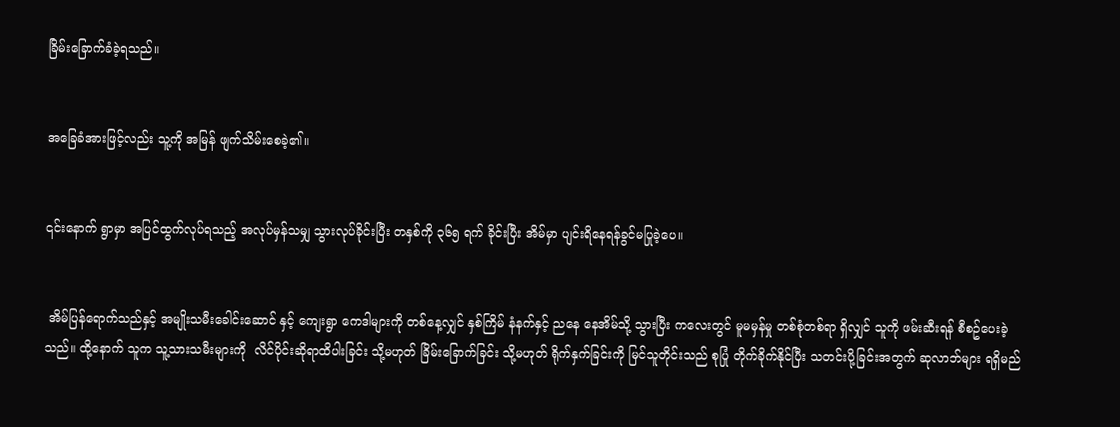ခြိမ်းခြောက်ခံခဲ့ရသည်။


အခြေခံအားဖြင့်လည်း သူ့ကို အမြန် ဖျက်သိမ်းစေခဲ့၏။


၎င်းနောက် ရွာမှာ အပြင်ထွက်လုပ်ရသည့် အလုပ်မှန်သမျှ သွားလုပ်ခိုင်းပြီး တနှစ်ကို ၃၆၅ ရက် ခိုင်းပြီး အိမ်မှာ ပျင်းရိနေရန်ခွင်မပြုခဲ့ပေ။


 အိမ်ပြန်ရောက်သည်နှင့် အမျိုးသမီးခေါင်းဆောင် နှင့် ကျေးရွာ ကေဒါများကို တစ်နေ့လျှင် နှစ်ကြိမ် နံနက်နှင့် ညနေ နေအိမ်သို့ သွားပြီး ကလေးတွင် မူမမှန်မှု တစ်စုံတစ်ရာ ရှိလျှင် သူကို ဖမ်းဆီးရန် စီစဥ်ပေးခဲ့သည်။ ထို့နောက် သူက သူ့သားသမီးများကို  လိင်ပိုင်းဆိုရာထိပါးခြင်း သို့မဟုတ် ခြိမ်းခြောက်ခြင်း သို့မဟုတ် ရိုက်နှက်ခြင်းကို မြင်သူတိုင်းသည် စုပြုံ တိုက်ခိုက်နိုင်ပြီး သတင်းပို့ခြင်းအတွက် ဆုလာဘ်များ ရရှိမည်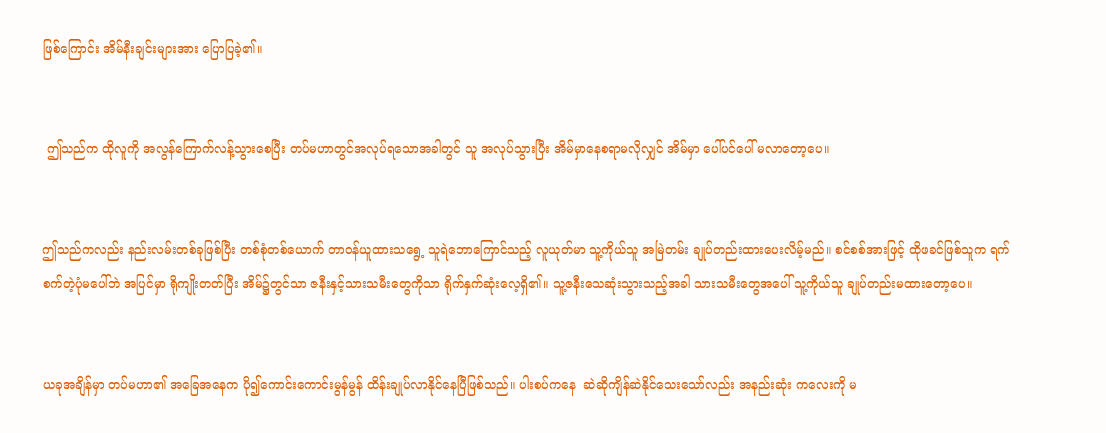ဖြစ်ကြောင်း အိမ်နီးချင်းများအား ပြောပြခဲ့၏။


 ဤသည်က ထိုလူကို အလွန်ကြောက်လန့်သွားစေပြီး တပ်မဟာတွင်အလုပ်ရသောအခါတွင် သူ အလုပ်သွားပြီး အိမ်မှာနေစရာမလိုလျှင် အိမ်မှာ ပေါ်ပင်ပေါ် မလာတော့ပေ။


ဤသည်ကလည်း နည်းလမ်းတစ်ခုဖြစ်ပြီး တစ်စုံတစ်ယောက် တာဝန်ယူထားသရွေ့ သူရဲဘောကြောင်သည့် လူယုတ်မာ သူ့ကိုယ်သူ အမြဲတမ်း ချုပ်တည်းထားပေးလိမ့်မည်။ စင်စစ်အားဖြင့် ထိုဖခင်ဖြစ်သူက ရက်စက်တဲ့ပုံမပေါ်ဘဲ အပြင်မှာ ရိုကျိုးတတ်ပြီး အိမ်၌တွင်သာ ဇနီးနှင့်သားသမီးတွေကိုသာ ရိုက်နှက်ဆုံးလေ့ရှိ၏။ သူ့ဇနီးသေဆုံးသွားသည့်အခါ သားသမီးတွေအပေါ် သူ့ကိုယ်သူ ချုပ်တည်းမထားတော့ပေ။


ယခုအချိန်မှာ တပ်မဟာ၏ အခြေအနေက ပို၍ကောင်းကောင်းမွန်မွန် ထိန်းချုပ်လာနိုင်နေပြီဖြစ်သည်။ ပါးစပ်ကနေ  ဆဲဆိုကျိန်ဆဲနိုင်သေးသော်လည်း အနည်းဆုံး ကလေးကို မ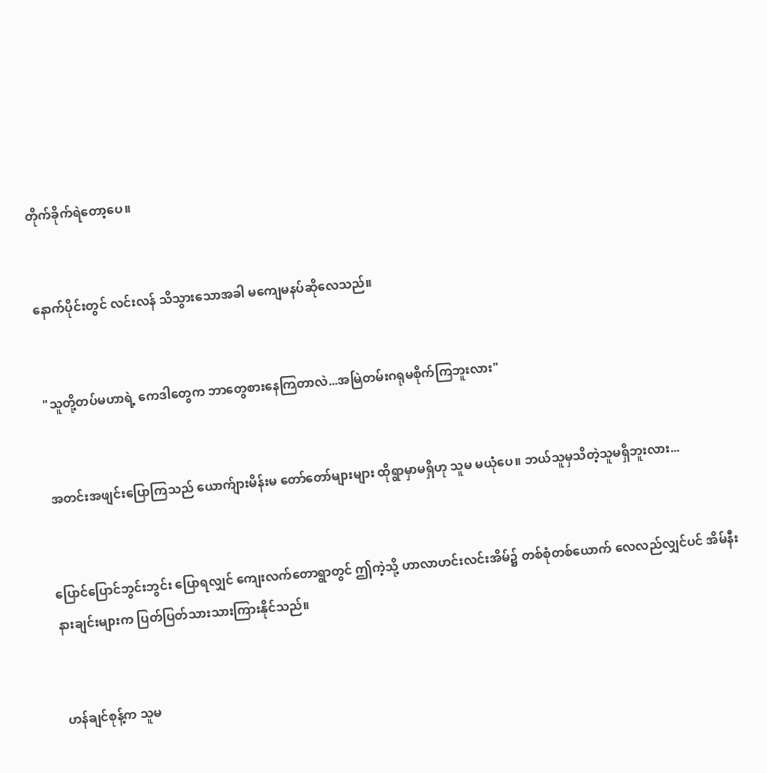တိုက်ခိုက်ရဲတော့ပေ။


နောက်ပိုင်းတွင် လင်းလန် သိသွားသောအခါ မကျေမနပ်ဆိုလေသည်။


 "သူတို့တပ်မဟာရဲ့ ကေဒါတွေက ဘာတွေစားနေကြတာလဲ...အမြဲတမ်းဂရုမစိုက်ကြဘူးလား"


 အတင်းအဖျင်းပြောကြသည် ယောက်ျားမိန်းမ တော်တော်များများ ထိုရွာမှာမရှိဟု သူမ မယုံပေ။ ဘယ်သူမှသိတဲ့သူမရှိဘူးလား...


ပြောင်ပြောင်ဘွင်းဘွင်း ပြောရလျှင် ကျေးလက်တောရွာတွင် ဤကဲ့သို့ ဟာလာဟင်းလင်းအိမ်၌ တစ်စုံတစ်ယောက် လေလည်လျှင်ပင် အိမ်နီးနားချင်းများက ပြတ်ပြတ်သားသားကြားနိုင်သည်။


 ဟန်ချင်စုန့်က သူမ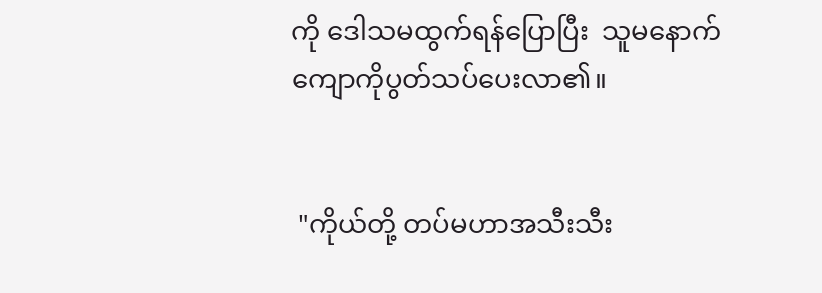ကို ဒေါသမထွက်ရန်ပြောပြီး  သူမနောက်ကျောကိုပွတ်သပ်ပေးလာ၏။


 "ကိုယ်တို့ တပ်မဟာအသီးသီး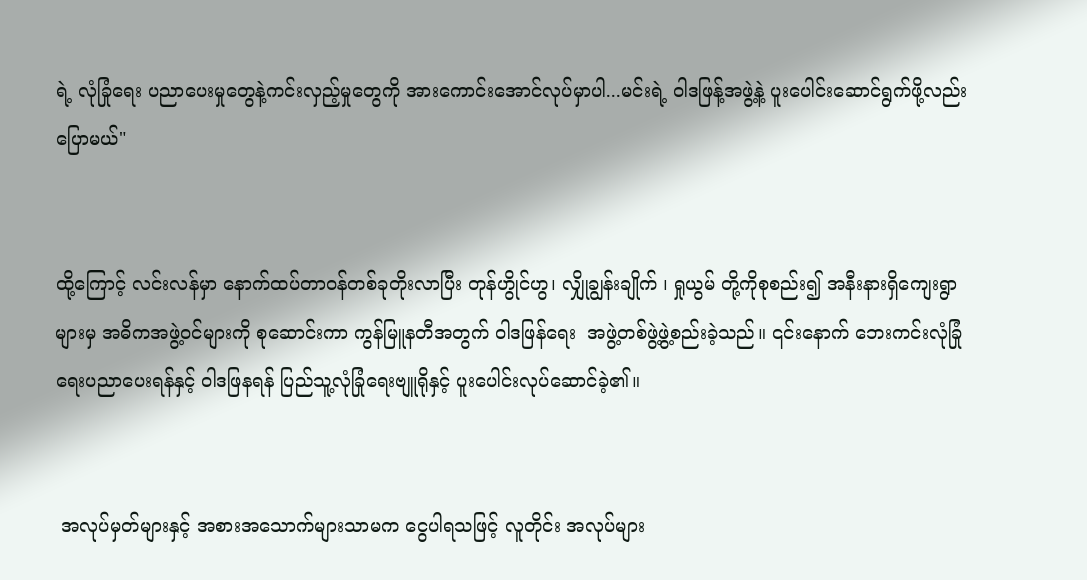ရဲ့ လုံခြုံရေး ပညာပေးမှုတွေနဲ့ကင်းလှည့်မှုတွေကို အားကောင်းအောင်လုပ်မှာပါ...မင်းရဲ့ ဝါဒဖြန့်အဖွဲ့နဲ့ ပူးပေါင်းဆောင်ရွက်ဖို့လည်းပြောမယ်"


ထို့ကြောင့် လင်းလန်မှာ နောက်ထပ်တာဝန်တစ်ခုတိုးလာပြီး တုန်ဟွိုင်ဟွ၊ လျှိုချွန်းချိုက် ၊ ရှုယွမ် တို့ကိုစုစည်း၍ အနီးနားရှိကျေးရွာများမှ အဓိကအဖွဲ့ဝင်များကို စုဆောင်းကာ ကွန်မြူနတီအတွက် ဝါဒဖြန်ရေး  အဖွဲ့တစ်ဖွဲ့ဖွဲ့စည်းခဲ့သည်။ ၎င်းနောက် ဘေးကင်းလုံခြုံရေးပညာပေးရန်နှင့် ဝါဒဖြနရန် ပြည်သူ့လုံခြုံရေးဗျူရိုနှင့် ပူးပေါင်းလုပ်ဆောင်ခဲ့၏။


 အလုပ်မှတ်များနှင့် အစားအသောက်များသာမက ငွေပါရသဖြင့် လူတိုင်း အလုပ်များ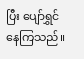ပြီး ပျော်ရွှင်နေကြသည်။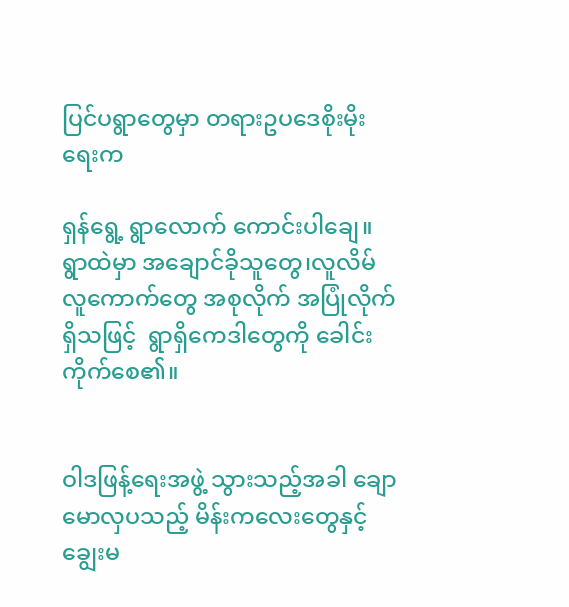ပြင်ပရွာတွေမှာ တရားဥပဒေစိုးမိုးရေးက

ရှန်ရွေ့ ရွာလောက် ကောင်းပါချေ။ ရွာထဲမှာ အချောင်ခိုသူတွေ၊လူလိမ်လူကောက်တွေ အစုလိုက် အပြုံလိုက် ရှိသဖြင့်  ရွာရှိကေဒါတွေကို ခေါင်းကိုက်စေ၏။


ဝါဒဖြန့်ရေးအဖွဲ့ သွားသည့်အခါ ချောမောလှပသည့် မိန်းကလေးတွေနှင့် ချွေးမ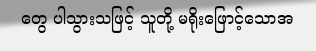တွေ ပါသွားသဖြင့် သူတို့ မရိုးဖြောင့်သောအ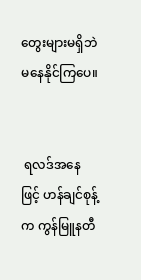တွေးများမရှိဘဲမနေနိုင်ကြပေ။


 ရလဒ်အနေဖြင့် ဟန်ချင်စုန့်က ကွန်မြူနတီ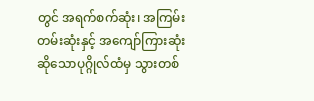တွင် အရက်စက်ဆုံး၊ အကြမ်းတမ်းဆုံးနှင့် အကျော်ကြားဆုံးဆိုသောပုဂ္ဂိုလ်ထံမှ သွားတစ်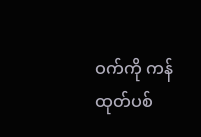ဝက်ကို ကန်ထုတ်ပစ်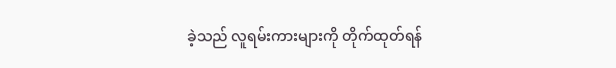ခဲ့သည် လူရမ်းကားများကို တိုက်ထုတ်ရန်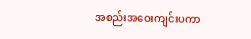အစည်းအဝေးကျင်းပကာ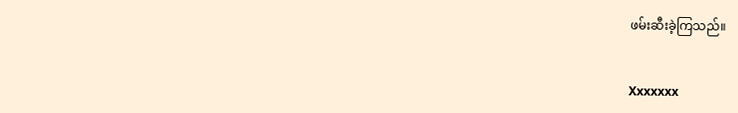ဖမ်းဆီးခဲ့ကြသည်။


Xxxxxxx